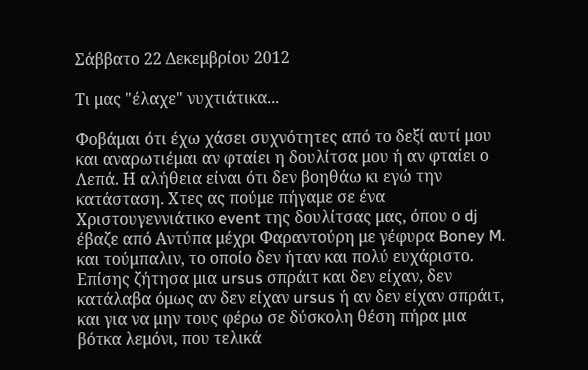Σάββατο 22 Δεκεμβρίου 2012

Τι μας "έλαχε" νυχτιάτικα...

Φοβάμαι ότι έχω χάσει συχνότητες από το δεξί αυτί μου και αναρωτιέμαι αν φταίει η δουλίτσα μου ή αν φταίει ο Λεπά. Η αλήθεια είναι ότι δεν βοηθάω κι εγώ την κατάσταση. Χτες ας πούμε πήγαμε σε ένα Χριστουγεννιάτικο event της δουλίτσας μας, όπου ο dj έβαζε από Αντύπα μέχρι Φαραντούρη με γέφυρα Boney M. και τούμπαλιν, το οποίο δεν ήταν και πολύ ευχάριστο. Επίσης ζήτησα μια ursus σπράιτ και δεν είχαν, δεν κατάλαβα όμως αν δεν είχαν ursus ή αν δεν είχαν σπράιτ, και για να μην τους φέρω σε δύσκολη θέση πήρα μια βότκα λεμόνι, που τελικά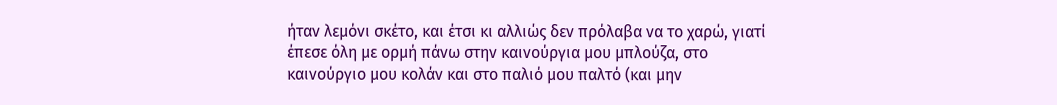ήταν λεμόνι σκέτο, και έτσι κι αλλιώς δεν πρόλαβα να το χαρώ, γιατί έπεσε όλη με ορμή πάνω στην καινούργια μου μπλούζα, στο καινούργιο μου κολάν και στο παλιό μου παλτό (και μην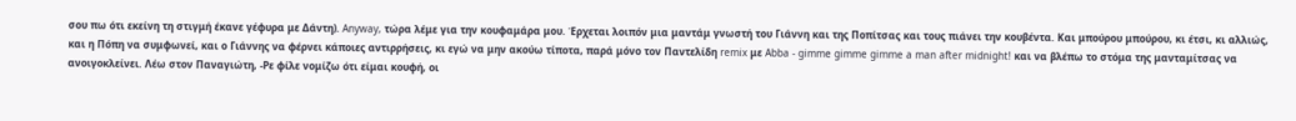σου πω ότι εκείνη τη στιγμή έκανε γέφυρα με Δάντη). Anyway, τώρα λέμε για την κουφαμάρα μου. Έρχεται λοιπόν μια μαντάμ γνωστή του Γιάννη και της Ποπίτσας και τους πιάνει την κουβέντα. Και μπούρου μπούρου, κι έτσι, κι αλλιώς, και η Πόπη να συμφωνεί, και ο Γιάννης να φέρνει κάποιες αντιρρήσεις, κι εγώ να μην ακούω τίποτα, παρά μόνο τον Παντελίδη remix με Abba - gimme gimme gimme a man after midnight! και να βλέπω το στόμα της μανταμίτσας να ανοιγοκλείνει. Λέω στον Παναγιώτη, -Ρε φίλε νομίζω ότι είμαι κουφή, οι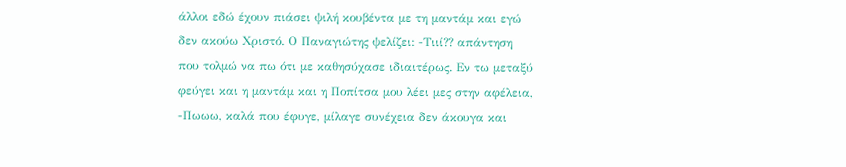άλλοι εδώ έχουν πιάσει ψιλή κουβέντα με τη μαντάμ και εγώ δεν ακούω Χριστό. Ο Παναγιώτης ψελίζει: -Τιιί?? απάντηση που τολμώ να πω ότι με καθησύχασε ιδιαιτέρως. Εν τω μεταξύ φεύγει και η μαντάμ και η Ποπίτσα μου λέει μες στην αφέλεια, -Πωωω, καλά που έφυγε, μίλαγε συνέχεια δεν άκουγα και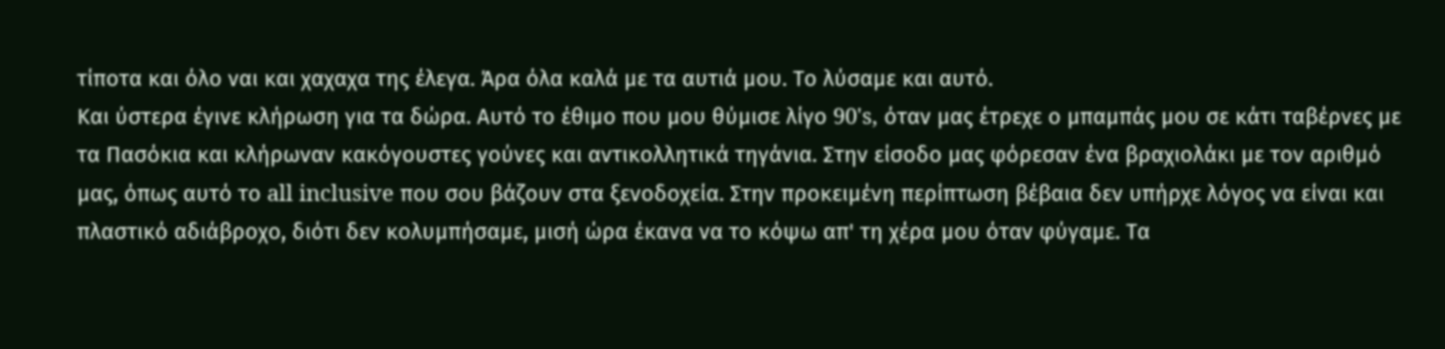τίποτα και όλο ναι και χαχαχα της έλεγα. Άρα όλα καλά με τα αυτιά μου. Το λύσαμε και αυτό.
Και ύστερα έγινε κλήρωση για τα δώρα. Αυτό το έθιμο που μου θύμισε λίγο 90's, όταν μας έτρεχε ο μπαμπάς μου σε κάτι ταβέρνες με τα Πασόκια και κλήρωναν κακόγουστες γούνες και αντικολλητικά τηγάνια. Στην είσοδο μας φόρεσαν ένα βραχιολάκι με τον αριθμό μας, όπως αυτό το all inclusive που σου βάζουν στα ξενοδοχεία. Στην προκειμένη περίπτωση βέβαια δεν υπήρχε λόγος να είναι και πλαστικό αδιάβροχο, διότι δεν κολυμπήσαμε, μισή ώρα έκανα να το κόψω απ' τη χέρα μου όταν φύγαμε. Τα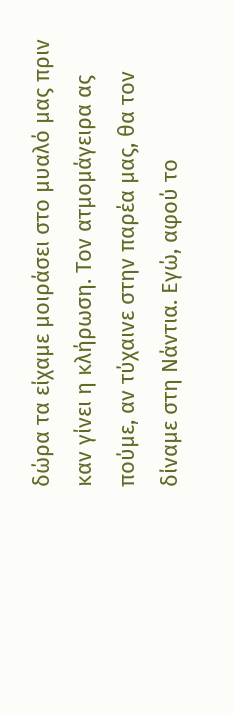δώρα τα είχαμε μοιράσει στο μυαλό μας πριν καν γίνει η κλήρωση. Τον ατμομάγειρα ας πούμε, αν τύχαινε στην παρέα μας, θα τον δίναμε στη Νάντια. Εγώ, αφού το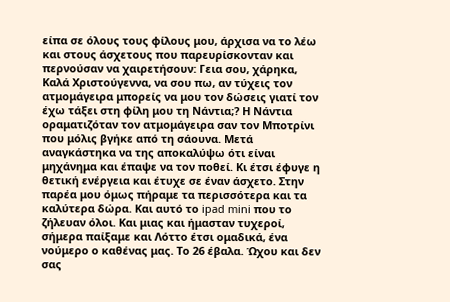είπα σε όλους τους φίλους μου, άρχισα να το λέω και στους άσχετους που παρευρίσκονταν και περνούσαν να χαιρετήσουν: Γεια σου, χάρηκα, Καλά Χριστούγεννα, να σου πω, αν τύχεις τον ατμομάγειρα μπορείς να μου τον δώσεις γιατί τον έχω τάξει στη φίλη μου τη Νάντια;? Η Νάντια οραματιζόταν τον ατμομάγειρα σαν τον Μποτρίνι που μόλις βγήκε από τη σάουνα. Μετά αναγκάστηκα να της αποκαλύψω ότι είναι μηχάνημα και έπαψε να τον ποθεί. Κι έτσι έφυγε η θετική ενέργεια και έτυχε σε έναν άσχετο. Στην παρέα μου όμως πήραμε τα περισσότερα και τα καλύτερα δώρα. Και αυτό το ipad mini που το ζήλευαν όλοι. Και μιας και ήμασταν τυχεροί, σήμερα παίξαμε και Λόττο έτσι ομαδικά, ένα νούμερο ο καθένας μας. Το 26 έβαλα. Ώχου και δεν σας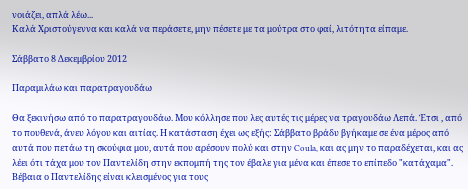νοιάζει, απλά λέω...
Καλά Χριστούγεννα και καλά να περάσετε, μην πέσετε με τα μούτρα στο φαί, λιτότητα είπαμε.

Σάββατο 8 Δεκεμβρίου 2012

Παραμιλάω και παρατραγουδάω

Θα ξεκινήσω από το παρατραγουδάω. Μου κόλλησε που λες αυτές τις μέρες να τραγουδάω Λεπά. Έτσι , από το πουθενά, άνευ λόγου και αιτίας. Η κατάσταση έχει ως εξής: Σάββατο βράδυ βγήκαμε σε ένα μέρος από αυτά που πετάω τη σκούφια μου, αυτά που αρέσουν πολύ και στην Coula, και ας μην το παραδέχεται, και ας λέει ότι τάχα μου τον Παντελίδη στην εκπομπή της τον έβαλε για μένα και έπεσε το επίπεδο "κατάχαμα". Βέβαια ο Παντελίδης είναι κλεισμένος για τους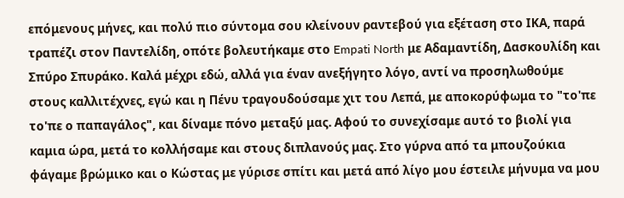επόμενους μήνες, και πολύ πιο σύντομα σου κλείνουν ραντεβού για εξέταση στο ΙΚΑ, παρά τραπέζι στον Παντελίδη, οπότε βολευτήκαμε στο Empati North με Αδαμαντίδη, Δασκουλίδη και Σπύρο Σπυράκο. Καλά μέχρι εδώ, αλλά για έναν ανεξήγητο λόγο, αντί να προσηλωθούμε στους καλλιτέχνες, εγώ και η Πένυ τραγουδούσαμε χιτ του Λεπά, με αποκορύφωμα το "το'πε το'πε ο παπαγάλος", και δίναμε πόνο μεταξύ μας. Αφού το συνεχίσαμε αυτό το βιολί για καμια ώρα, μετά το κολλήσαμε και στους διπλανούς μας. Στο γύρνα από τα μπουζούκια φάγαμε βρώμικο και ο Κώστας με γύρισε σπίτι και μετά από λίγο μου έστειλε μήνυμα να μου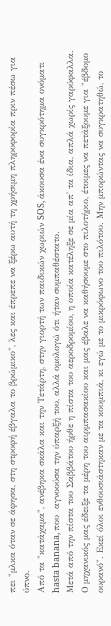πει "μλκα όταν σε άφησα, στη στροφή έβγαλα το βρώμικο", λες και έπρεπε να ξέρω αυτή τη χρήσιμη πληροφορία πριν πέσω για ύπνο.
Από τα "κατάχαμα", ανέβηκα σκάλα και την Τετάρτη, στην γιορτή των παιδικών χωριών SOS, άκουσα ένα συγκρότημα ονόματι hasta banana, που  αγνοούσα την ύπαρξή του, αλλά ομολογώ ότι ήταν συμπαθέστατο.
Μετά από την πίστα του Σαββάτου ήρθε η πίστα του αεροδρομίου, η οποία κατέληξε σε μία απ' τα ίδια, απλά χωρίς γαρύφαλλα. Ο μηχανικός μας έδειξε τα μέρη του αιρμπασακίου και μας έβαλε να καθήσουμε στο πιλοτήριο, έτοιμες να πετάξουμε για "έβδομο ουρανό". Εκεί όλοι ενθουσιάστηκαν με τα κουμπιά, κι εγώ με το μικρόφωνο του πιλότου. Μην μπορώντας να συγκρατηθώ, το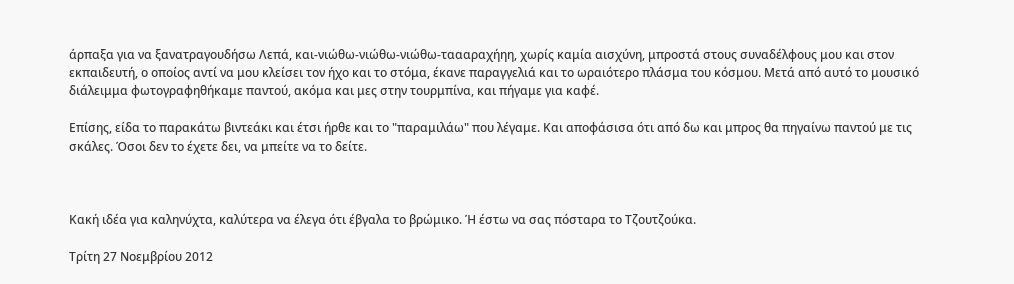άρπαξα για να ξανατραγουδήσω Λεπά, και-νιώθω-νιώθω-νιώθω-ταααραχήηη, χωρίς καμία αισχύνη, μπροστά στους συναδέλφους μου και στον εκπαιδευτή, ο οποίος αντί να μου κλείσει τον ήχο και το στόμα, έκανε παραγγελιά και το ωραιότερο πλάσμα του κόσμου. Μετά από αυτό το μουσικό διάλειμμα φωτογραφηθήκαμε παντού, ακόμα και μες στην τουρμπίνα, και πήγαμε για καφέ.

Επίσης, είδα το παρακάτω βιντεάκι και έτσι ήρθε και το "παραμιλάω" που λέγαμε. Και αποφάσισα ότι από δω και μπρος θα πηγαίνω παντού με τις σκάλες. Όσοι δεν το έχετε δει, να μπείτε να το δείτε.



Κακή ιδέα για καληνύχτα, καλύτερα να έλεγα ότι έβγαλα το βρώμικο. Ή έστω να σας πόσταρα το Τζουτζούκα.

Τρίτη 27 Νοεμβρίου 2012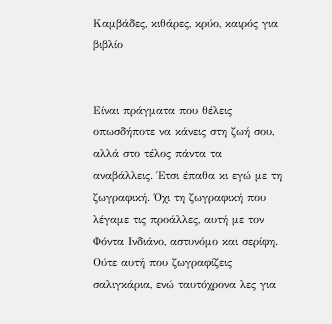Καμβάδες, κιθάρες, κρύο, καιρός για βιβλίο


Είναι πράγματα που θέλεις οπωσδήποτε να κάνεις στη ζωή σου, αλλά στο τέλος πάντα τα αναβάλλεις. Έτσι έπαθα κι εγώ με τη ζωγραφική. Όχι τη ζωγραφική που λέγαμε τις προάλλες, αυτή με τον Φόντα Ινδιάνο, αστυνόμο και σερίφη. Ούτε αυτή που ζωγραφίζεις σαλιγκάρια, ενώ ταυτόχρονα λες για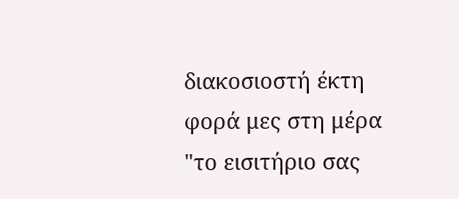διακοσιοστή έκτη φορά μες στη μέρα "το εισιτήριο σας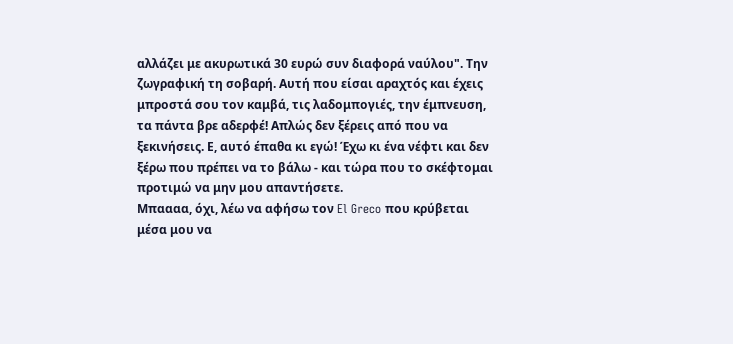αλλάζει με ακυρωτικά 30 ευρώ συν διαφορά ναύλου". Την ζωγραφική τη σοβαρή. Αυτή που είσαι αραχτός και έχεις μπροστά σου τον καμβά, τις λαδομπογιές, την έμπνευση, τα πάντα βρε αδερφέ! Απλώς δεν ξέρεις από που να ξεκινήσεις. Ε, αυτό έπαθα κι εγώ! Έχω κι ένα νέφτι και δεν ξέρω που πρέπει να το βάλω - και τώρα που το σκέφτομαι προτιμώ να μην μου απαντήσετε.
Μπαααα, όχι, λέω να αφήσω τον El Greco που κρύβεται μέσα μου να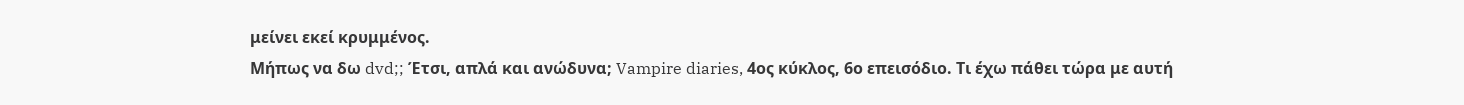μείνει εκεί κρυμμένος.
Μήπως να δω dvd;; Έτσι, απλά και ανώδυνα; Vampire diaries, 4ος κύκλος, 6ο επεισόδιο. Τι έχω πάθει τώρα με αυτή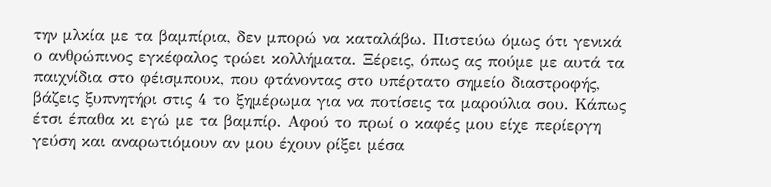την μλκία με τα βαμπίρια, δεν μπορώ να καταλάβω. Πιστεύω όμως ότι γενικά ο ανθρώπινος εγκέφαλος τρώει κολλήματα. Ξέρεις, όπως ας πούμε με αυτά τα παιχνίδια στο φέισμπουκ, που φτάνοντας στο υπέρτατο σημείο διαστροφής, βάζεις ξυπνητήρι στις 4 το ξημέρωμα για να ποτίσεις τα μαρούλια σου. Κάπως έτσι έπαθα κι εγώ με τα βαμπίρ. Αφού το πρωί ο καφές μου είχε περίεργη γεύση και αναρωτιόμουν αν μου έχουν ρίξει μέσα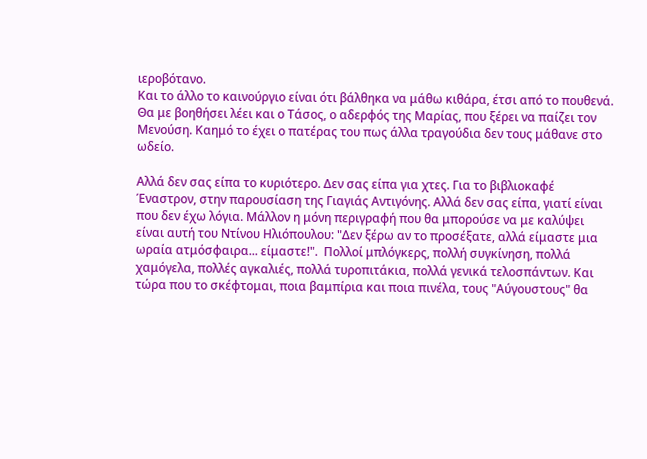ιεροβότανο.
Και το άλλο το καινούργιο είναι ότι βάλθηκα να μάθω κιθάρα, έτσι από το πουθενά. Θα με βοηθήσει λέει και ο Τάσος, ο αδερφός της Μαρίας, που ξέρει να παίζει τον Μενούση. Καημό το έχει ο πατέρας του πως άλλα τραγούδια δεν τους μάθανε στο ωδείο.

Αλλά δεν σας είπα το κυριότερο. Δεν σας είπα για χτες. Για το βιβλιοκαφέ Έναστρον, στην παρουσίαση της Γιαγιάς Αντιγόνης. Αλλά δεν σας είπα, γιατί είναι που δεν έχω λόγια. Μάλλον η μόνη περιγραφή που θα μπορούσε να με καλύψει είναι αυτή του Ντίνου Ηλιόπουλου: "Δεν ξέρω αν το προσέξατε, αλλά είμαστε μια ωραία ατμόσφαιρα... είμαστε!".  Πολλοί μπλόγκερς, πολλή συγκίνηση, πολλά χαμόγελα, πολλές αγκαλιές, πολλά τυροπιτάκια, πολλά γενικά τελοσπάντων. Και τώρα που το σκέφτομαι, ποια βαμπίρια και ποια πινέλα, τους "Αύγουστους" θα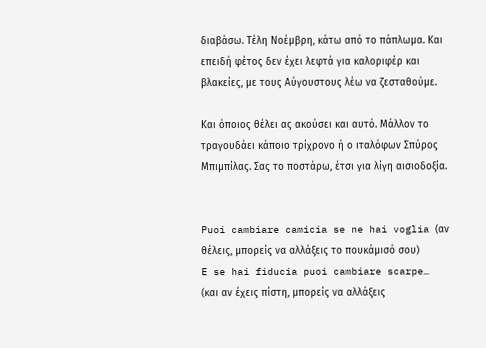διαβάσω. Τέλη Νοέμβρη, κάτω από το πάπλωμα. Και επειδή φέτος δεν έχει λεφτά για καλοριφέρ και βλακείες, με τους Αύγουστους λέω να ζεσταθούμε.

Και όποιος θέλει ας ακούσει και αυτό. Μάλλον το τραγουδάει κάποιο τρίχρονο ή ο ιταλόφων Σπύρος Μπιμπίλας. Σας το ποστάρω, έτσι για λίγη αισιοδοξία.


Puoi cambiare camicia se ne hai voglia (αν θέλεις, μπορείς να αλλάξεις το πουκάμισό σου)
E se hai fiducia puoi cambiare scarpe… (και αν έχεις πίστη, μπορείς να αλλάξεις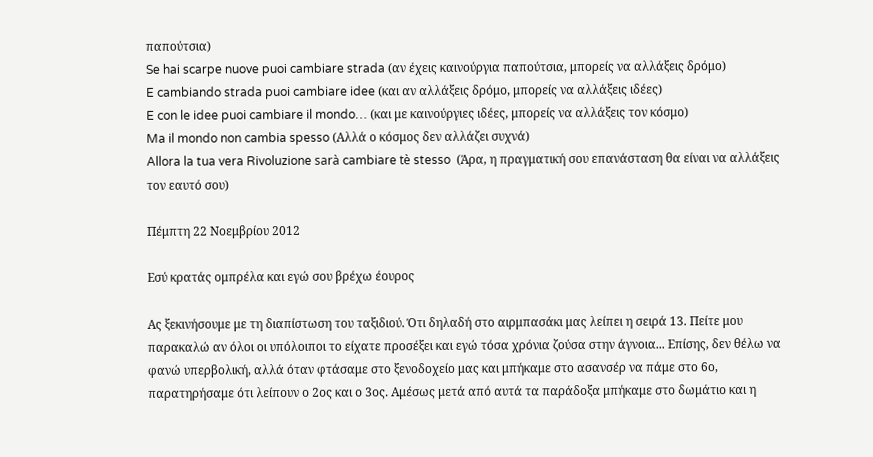παπούτσια)
Se hai scarpe nuove puoi cambiare strada (αν έχεις καινούργια παπούτσια, μπορείς να αλλάξεις δρόμο)
E cambiando strada puoi cambiare idee (και αν αλλάξεις δρόμο, μπορείς να αλλάξεις ιδέες)
E con le idee puoi cambiare il mondo… (και με καινούργιες ιδέες, μπορείς να αλλάξεις τον κόσμο)
Ma il mondo non cambia spesso (Αλλά ο κόσμος δεν αλλάζει συχνά)
Allora la tua vera Rivoluzione sarà cambiare tè stesso  (Άρα, η πραγματική σου επανάσταση θα είναι να αλλάξεις τον εαυτό σου)

Πέμπτη 22 Νοεμβρίου 2012

Εσύ κρατάς ομπρέλα και εγώ σου βρέχω έουρος

Ας ξεκινήσουμε με τη διαπίστωση του ταξιδιού. Ότι δηλαδή στο αιρμπασάκι μας λείπει η σειρά 13. Πείτε μου παρακαλώ αν όλοι οι υπόλοιποι το είχατε προσέξει και εγώ τόσα χρόνια ζούσα στην άγνοια... Επίσης, δεν θέλω να φανώ υπερβολική, αλλά όταν φτάσαμε στο ξενοδοχείο μας και μπήκαμε στο ασανσέρ να πάμε στο 6ο, παρατηρήσαμε ότι λείπουν ο 2ος και ο 3ος. Αμέσως μετά από αυτά τα παράδοξα μπήκαμε στο δωμάτιο και η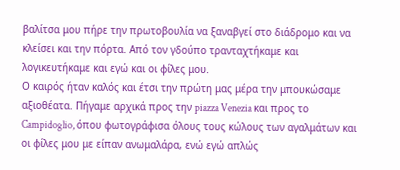βαλίτσα μου πήρε την πρωτοβουλία να ξαναβγεί στο διάδρομο και να κλείσει και την πόρτα. Από τον γδούπο τρανταχτήκαμε και λογικευτήκαμε και εγώ και οι φίλες μου.
Ο καιρός ήταν καλός και έτσι την πρώτη μας μέρα την μπουκώσαμε αξιοθέατα. Πήγαμε αρχικά προς την piazza Venezia και προς το Campidoglio, όπου φωτογράφισα όλους τους κώλους των αγαλμάτων και οι φίλες μου με είπαν ανωμαλάρα, ενώ εγώ απλώς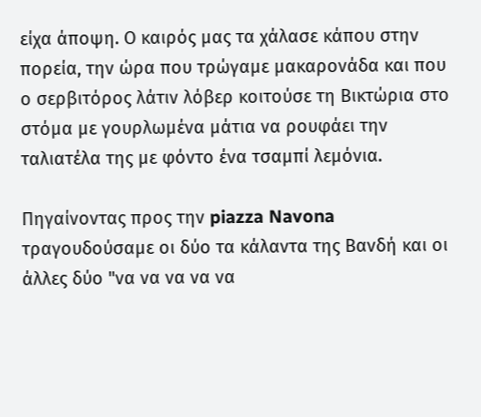είχα άποψη. Ο καιρός μας τα χάλασε κάπου στην πορεία, την ώρα που τρώγαμε μακαρονάδα και που ο σερβιτόρος λάτιν λόβερ κοιτούσε τη Βικτώρια στο στόμα με γουρλωμένα μάτια να ρουφάει την ταλιατέλα της με φόντο ένα τσαμπί λεμόνια.

Πηγαίνοντας προς την piazza Navona τραγουδούσαμε οι δύο τα κάλαντα της Βανδή και οι άλλες δύο "να να να να να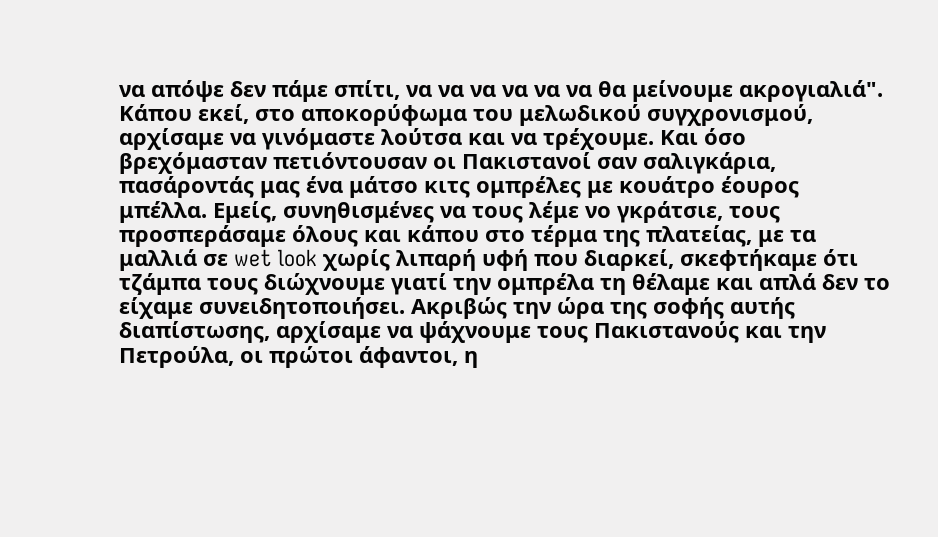να απόψε δεν πάμε σπίτι, να να να να να να θα μείνουμε ακρογιαλιά". Κάπου εκεί, στο αποκορύφωμα του μελωδικού συγχρονισμού, αρχίσαμε να γινόμαστε λούτσα και να τρέχουμε. Και όσο βρεχόμασταν πετιόντουσαν οι Πακιστανοί σαν σαλιγκάρια, πασάροντάς μας ένα μάτσο κιτς ομπρέλες με κουάτρο έουρος μπέλλα. Εμείς, συνηθισμένες να τους λέμε νο γκράτσιε, τους προσπεράσαμε όλους και κάπου στο τέρμα της πλατείας, με τα μαλλιά σε wet look χωρίς λιπαρή υφή που διαρκεί, σκεφτήκαμε ότι τζάμπα τους διώχνουμε γιατί την ομπρέλα τη θέλαμε και απλά δεν το είχαμε συνειδητοποιήσει. Ακριβώς την ώρα της σοφής αυτής διαπίστωσης, αρχίσαμε να ψάχνουμε τους Πακιστανούς και την Πετρούλα, οι πρώτοι άφαντοι, η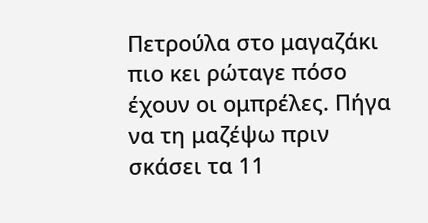Πετρούλα στο μαγαζάκι πιο κει ρώταγε πόσο έχουν οι ομπρέλες. Πήγα να τη μαζέψω πριν σκάσει τα 11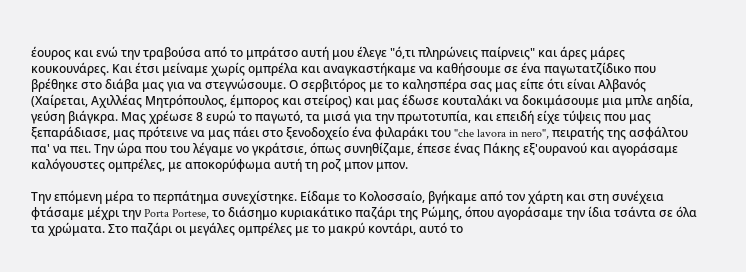έουρος και ενώ την τραβούσα από το μπράτσο αυτή μου έλεγε "ό,τι πληρώνεις παίρνεις" και άρες μάρες κουκουνάρες. Και έτσι μείναμε χωρίς ομπρέλα και αναγκαστήκαμε να καθήσουμε σε ένα παγωτατζίδικο που βρέθηκε στο διάβα μας για να στεγνώσουμε. Ο σερβιτόρος με το καλησπέρα σας μας είπε ότι είναι Αλβανός (Χαίρεται, Αχιλλέας Μητρόπουλος, έμπορος και στείρος) και μας έδωσε κουταλάκι να δοκιμάσουμε μια μπλε αηδία, γεύση βιάγκρα. Μας χρέωσε 8 ευρώ το παγωτό, τα μισά για την πρωτοτυπία, και επειδή είχε τύψεις που μας ξεπαράδιασε, μας πρότεινε να μας πάει στο ξενοδοχείο ένα φιλαράκι του "che lavora in nero", πειρατής της ασφάλτου πα' να πει. Την ώρα που του λέγαμε νο γκράτσιε, όπως συνηθίζαμε, έπεσε ένας Πάκης εξ'ουρανού και αγοράσαμε καλόγουστες ομπρέλες, με αποκορύφωμα αυτή τη ροζ μπον μπον.

Την επόμενη μέρα το περπάτημα συνεχίστηκε. Είδαμε το Κολοσσαίο, βγήκαμε από τον χάρτη και στη συνέχεια φτάσαμε μέχρι την Porta Portese, το διάσημο κυριακάτικο παζάρι της Ρώμης, όπου αγοράσαμε την ίδια τσάντα σε όλα τα χρώματα. Στο παζάρι οι μεγάλες ομπρέλες με το μακρύ κοντάρι, αυτό το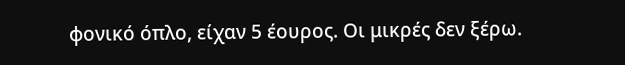φονικό όπλο, είχαν 5 έουρος. Οι μικρές δεν ξέρω.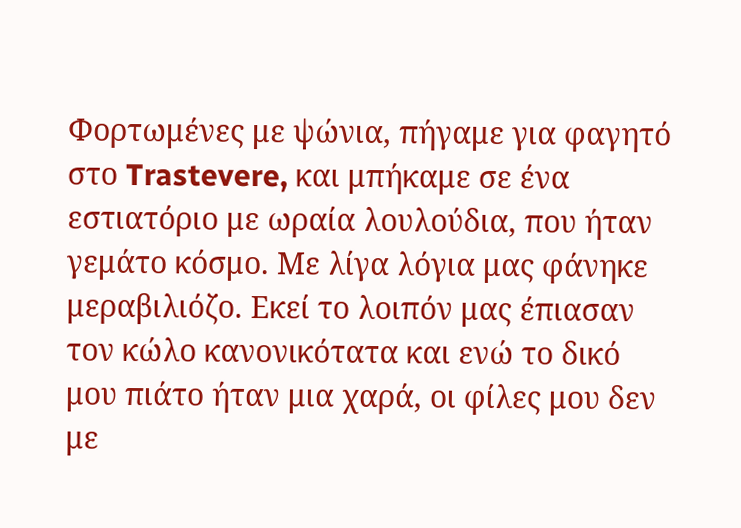Φορτωμένες με ψώνια, πήγαμε για φαγητό στο Trastevere, και μπήκαμε σε ένα εστιατόριο με ωραία λουλούδια, που ήταν γεμάτο κόσμο. Με λίγα λόγια μας φάνηκε μεραβιλιόζο. Εκεί το λοιπόν μας έπιασαν τον κώλο κανονικότατα και ενώ το δικό μου πιάτο ήταν μια χαρά, οι φίλες μου δεν με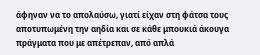άφηναν να το απολαύσω, γιατί είχαν στη φάτσα τους αποτυπωμένη την αηδία και σε κάθε μπουκιά άκουγα πράγματα που με απέτρεπαν, από απλά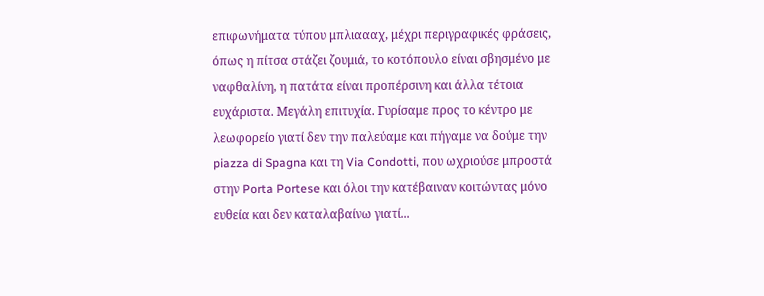επιφωνήματα τύπου μπλιαααχ, μέχρι περιγραφικές φράσεις, όπως η πίτσα στάζει ζουμιά, το κοτόπουλο είναι σβησμένο με ναφθαλίνη, η πατάτα είναι προπέρσινη και άλλα τέτοια ευχάριστα. Μεγάλη επιτυχία. Γυρίσαμε προς το κέντρο με λεωφορείο γιατί δεν την παλεύαμε και πήγαμε να δούμε την piazza di Spagna και τη Via Condotti, που ωχριούσε μπροστά στην Porta Portese και όλοι την κατέβαιναν κοιτώντας μόνο ευθεία και δεν καταλαβαίνω γιατί...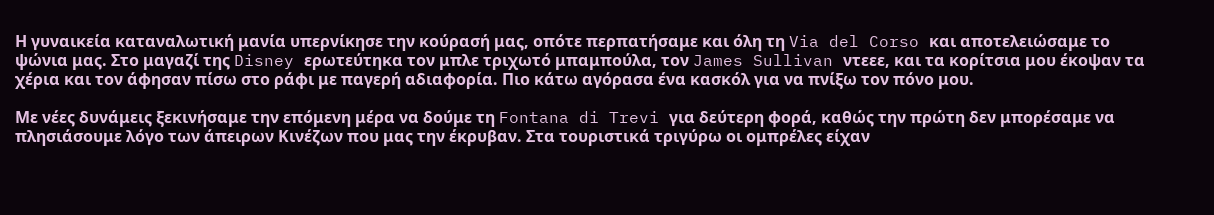Η γυναικεία καταναλωτική μανία υπερνίκησε την κούρασή μας, οπότε περπατήσαμε και όλη τη Via del Corso και αποτελειώσαμε το ψώνια μας. Στο μαγαζί της Disney ερωτεύτηκα τον μπλε τριχωτό μπαμπούλα, τον James Sullivan ντεεε, και τα κορίτσια μου έκοψαν τα χέρια και τον άφησαν πίσω στο ράφι με παγερή αδιαφορία. Πιο κάτω αγόρασα ένα κασκόλ για να πνίξω τον πόνο μου.

Με νέες δυνάμεις ξεκινήσαμε την επόμενη μέρα να δούμε τη Fontana di Trevi για δεύτερη φορά, καθώς την πρώτη δεν μπορέσαμε να πλησιάσουμε λόγο των άπειρων Κινέζων που μας την έκρυβαν. Στα τουριστικά τριγύρω οι ομπρέλες είχαν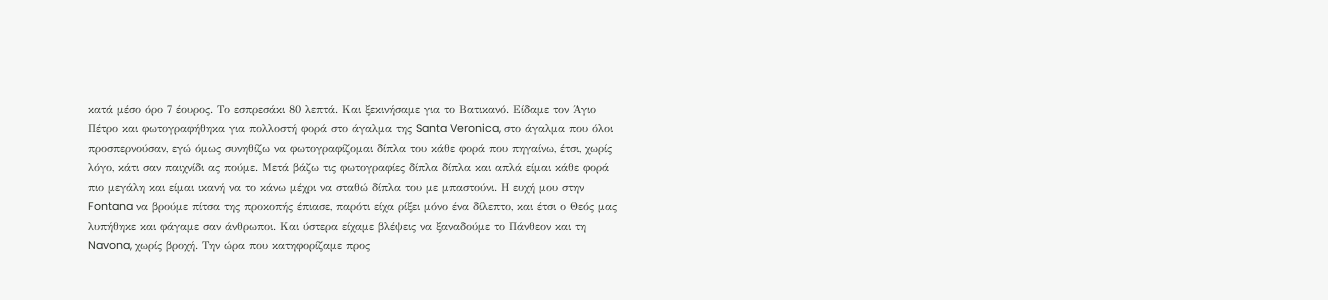κατά μέσο όρο 7 έουρος. Το εσπρεσάκι 80 λεπτά. Και ξεκινήσαμε για το Βατικανό. Είδαμε τον Άγιο Πέτρο και φωτογραφήθηκα για πολλοστή φορά στο άγαλμα της Santa Veronica, στο άγαλμα που όλοι προσπερνούσαν, εγώ όμως συνηθίζω να φωτογραφίζομαι δίπλα του κάθε φορά που πηγαίνω, έτσι, χωρίς λόγο, κάτι σαν παιχνίδι ας πούμε. Μετά βάζω τις φωτογραφίες δίπλα δίπλα και απλά είμαι κάθε φορά πιο μεγάλη και είμαι ικανή να το κάνω μέχρι να σταθώ δίπλα του με μπαστούνι. Η ευχή μου στην Fontana να βρούμε πίτσα της προκοπής έπιασε, παρότι είχα ρίξει μόνο ένα δίλεπτο, και έτσι ο Θεός μας λυπήθηκε και φάγαμε σαν άνθρωποι. Και ύστερα είχαμε βλέψεις να ξαναδούμε το Πάνθεον και τη Navona, χωρίς βροχή. Την ώρα που κατηφορίζαμε προς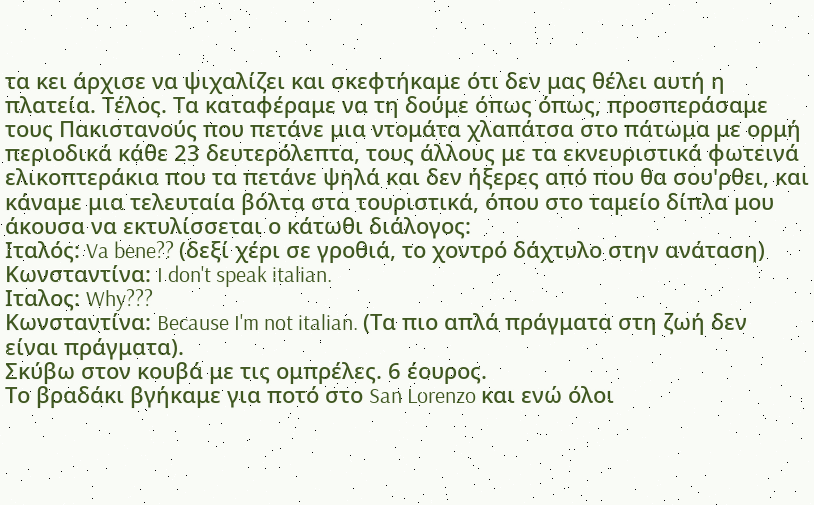τα κει άρχισε να ψιχαλίζει και σκεφτήκαμε ότι δεν μας θέλει αυτή η πλατεία. Τέλος. Τα καταφέραμε να τη δούμε όπως όπως, προσπεράσαμε τους Πακιστανούς που πετάνε μια ντομάτα χλαπάτσα στο πάτωμα με ορμή περιοδικά κάθε 23 δευτερόλεπτα, τους άλλους με τα εκνευριστικά φωτεινά ελικοπτεράκια που τα πετάνε ψηλά και δεν ήξερες από που θα σου'ρθει, και κάναμε μια τελευταία βόλτα στα τουριστικά, όπου στο ταμείο δίπλα μου άκουσα να εκτυλίσσεται ο κάτωθι διάλογος:
Ιταλός: Va bene?? (δεξί χέρι σε γροθιά, το χοντρό δάχτυλο στην ανάταση)
Κωνσταντίνα: I don't speak italian.
Ιταλος: Why???
Κωνσταντίνα: Because I'm not italian. (Τα πιο απλά πράγματα στη ζωή δεν είναι πράγματα).
Σκύβω στον κουβά με τις ομπρέλες. 6 έουρος.
Το βραδάκι βγήκαμε για ποτό στο San Lorenzo και ενώ όλοι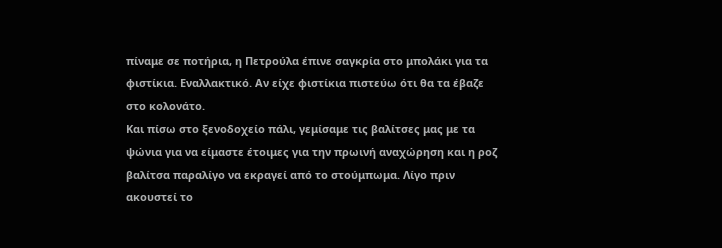πίναμε σε ποτήρια, η Πετρούλα έπινε σαγκρία στο μπολάκι για τα φιστίκια. Εναλλακτικό. Αν είχε φιστίκια πιστεύω ότι θα τα έβαζε στο κολονάτο.
Και πίσω στο ξενοδοχείο πάλι, γεμίσαμε τις βαλίτσες μας με τα ψώνια για να είμαστε έτοιμες για την πρωινή αναχώρηση και η ροζ βαλίτσα παραλίγο να εκραγεί από το στούμπωμα. Λίγο πριν ακουστεί το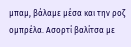μπαμ, βάλαμε μέσα και την ροζ ομπρέλα. Ασορτί βαλίτσα με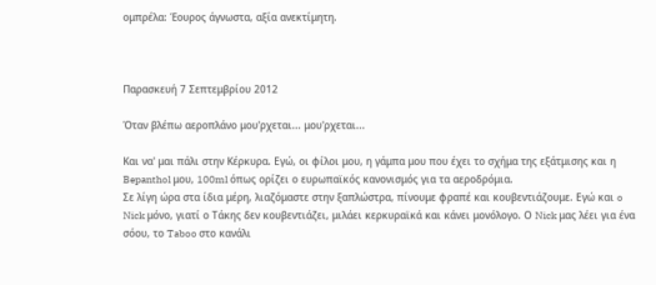ομπρέλα: Έουρος άγνωστα, αξία ανεκτίμητη.



Παρασκευή 7 Σεπτεμβρίου 2012

Όταν βλέπω αεροπλάνο μου'ρχεται... μου'ρχεται...

Και να' μαι πάλι στην Κέρκυρα. Εγώ, οι φίλοι μου, η γάμπα μου που έχει το σχήμα της εξάτμισης και η Bepanthol μου, 100ml όπως ορίζει ο ευρωπαϊκός κανονισμός για τα αεροδρόμια.
Σε λίγη ώρα στα ίδια μέρη, λιαζόμαστε στην ξαπλώστρα, πίνουμε φραπέ και κουβεντιάζουμε. Εγώ και o Nick μόνο, γιατί ο Τάκης δεν κουβεντιάζει, μιλάει κερκυραϊκά και κάνει μονόλογο. Ο Nick μας λέει για ένα σόου, το Taboo στο κανάλι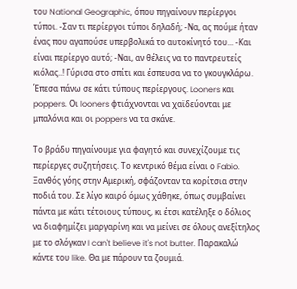του National Geographic, όπου πηγαίνουν περίεργοι τύποι. -Σαν τι περίεργοι τύποι δηλαδή; -Να, ας πούμε ήταν ένας που αγαπούσε υπερβολικά το αυτοκίνητό του... -Και είναι περίεργο αυτό; -Ναι, αν θέλεις να το παντρευτείς κιόλας..! Γύρισα στο σπίτι και έσπευσα να το γκουγκλάρω. Έπεσα πάνω σε κάτι τύπους περίεργους. Looners και poppers. Οι looners φτιάχνονται να χαϊδεύονται με μπαλόνια και οι poppers να τα σκάνε.

Το βράδυ πηγαίνουμε για φαγητό και συνεχίζουμε τις περίεργες συζητήσεις. Το κεντρικό θέμα είναι ο Fabio. Ξανθός γόης στην Αμερική, σφάζονταν τα κορίτσια στην ποδιά του. Σε λίγο καιρό όμως χάθηκε, όπως συμβαίνει πάντα με κάτι τέτοιους τύπους, κι έτσι κατέληξε ο δόλιος να διαφημίζει μαργαρίνη και να μείνει σε όλους ανεξίτηλος με το σλόγκαν I can't believe it's not butter. Παρακαλώ κάντε του like. Θα με πάρουν τα ζουμιά.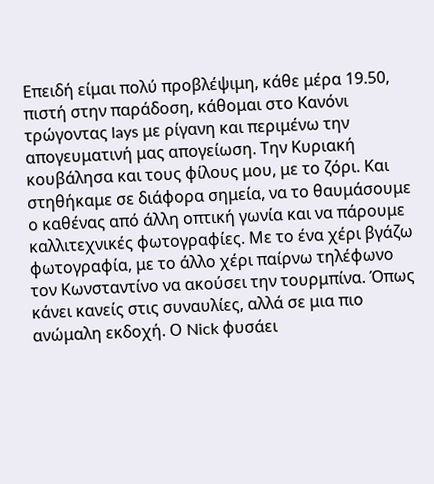Επειδή είμαι πολύ προβλέψιμη, κάθε μέρα 19.50, πιστή στην παράδοση, κάθομαι στο Κανόνι τρώγοντας lays με ρίγανη και περιμένω την απογευματινή μας απογείωση. Την Κυριακή κουβάλησα και τους φίλους μου, με το ζόρι. Και στηθήκαμε σε διάφορα σημεία, να το θαυμάσουμε ο καθένας από άλλη οπτική γωνία και να πάρουμε καλλιτεχνικές φωτογραφίες. Με το ένα χέρι βγάζω φωτογραφία, με το άλλο χέρι παίρνω τηλέφωνο τον Κωνσταντίνο να ακούσει την τουρμπίνα. Όπως κάνει κανείς στις συναυλίες, αλλά σε μια πιο ανώμαλη εκδοχή. Ο Nick φυσάει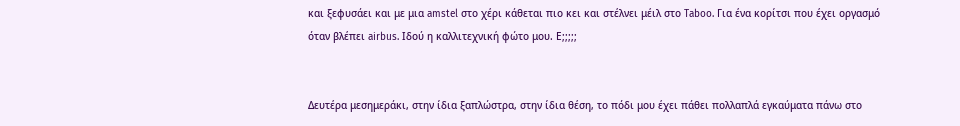και ξεφυσάει και με μια amstel στο χέρι κάθεται πιο κει και στέλνει μέιλ στο Taboo. Για ένα κορίτσι που έχει οργασμό όταν βλέπει airbus. Ιδού η καλλιτεχνική φώτο μου. Ε;;;;;


Δευτέρα μεσημεράκι, στην ίδια ξαπλώστρα, στην ίδια θέση, το πόδι μου έχει πάθει πολλαπλά εγκαύματα πάνω στο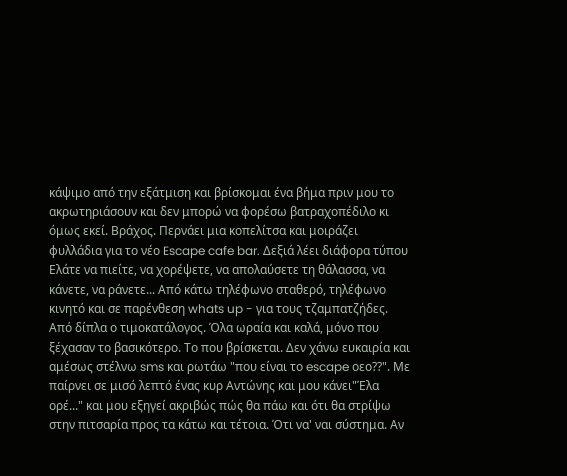κάψιμο από την εξάτμιση και βρίσκομαι ένα βήμα πριν μου το ακρωτηριάσουν και δεν μπορώ να φορέσω βατραχοπέδιλο κι όμως εκεί. Βράχος. Περνάει μια κοπελίτσα και μοιράζει φυλλάδια για το νέο Escape cafe bar. Δεξιά λέει διάφορα τύπου Ελάτε να πιείτε, να χορέψετε, να απολαύσετε τη θάλασσα, να κάνετε, να ράνετε... Από κάτω τηλέφωνο σταθερό, τηλέφωνο κινητό και σε παρένθεση whats up - για τους τζαμπατζήδες. Από δίπλα ο τιμοκατάλογος. Όλα ωραία και καλά, μόνο που ξέχασαν το βασικότερο. Το που βρίσκεται. Δεν χάνω ευκαιρία και αμέσως στέλνω sms και ρωτάω "που είναι το escape οεο??". Με παίρνει σε μισό λεπτό ένας κυρ Αντώνης και μου κάνει"Έλα ορέ..." και μου εξηγεί ακριβώς πώς θα πάω και ότι θα στρίψω στην πιτσαρία προς τα κάτω και τέτοια. Ότι να' ναι σύστημα. Αν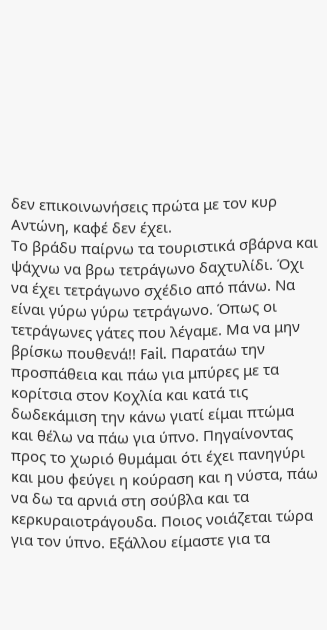δεν επικοινωνήσεις πρώτα με τον κυρ Αντώνη, καφέ δεν έχει.
Το βράδυ παίρνω τα τουριστικά σβάρνα και ψάχνω να βρω τετράγωνο δαχτυλίδι. Όχι να έχει τετράγωνο σχέδιο από πάνω. Να είναι γύρω γύρω τετράγωνο. Όπως οι τετράγωνες γάτες που λέγαμε. Μα να μην βρίσκω πουθενά!! Fail. Παρατάω την προσπάθεια και πάω για μπύρες με τα κορίτσια στον Κοχλία και κατά τις δωδεκάμιση την κάνω γιατί είμαι πτώμα και θέλω να πάω για ύπνο. Πηγαίνοντας προς το χωριό θυμάμαι ότι έχει πανηγύρι και μου φεύγει η κούραση και η νύστα, πάω να δω τα αρνιά στη σούβλα και τα κερκυραιοτράγουδα. Ποιος νοιάζεται τώρα για τον ύπνο. Εξάλλου είμαστε για τα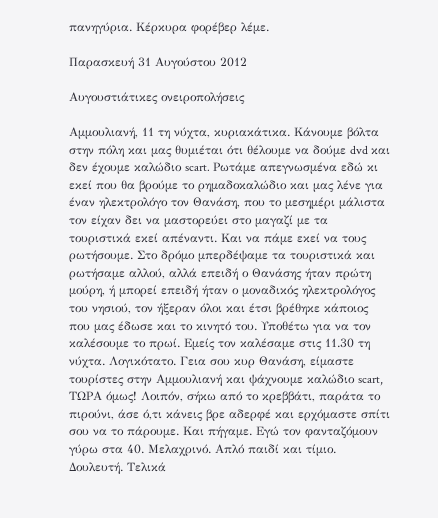πανηγύρια. Κέρκυρα φορέβερ λέμε.

Παρασκευή 31 Αυγούστου 2012

Αυγουστιάτικες ονειροπολήσεις

Αμμουλιανή, 11 τη νύχτα, κυριακάτικα. Κάνουμε βόλτα στην πόλη και μας θυμιέται ότι θέλουμε να δούμε dvd και δεν έχουμε καλώδιο scart. Ρωτάμε απεγνωσμένα εδώ κι εκεί που θα βρούμε το ρημαδοκαλώδιο και μας λένε για έναν ηλεκτρολόγο τον Θανάση, που το μεσημέρι μάλιστα τον είχαν δει να μαστορεύει στο μαγαζί με τα τουριστικά εκεί απέναντι. Και να πάμε εκεί να τους ρωτήσουμε. Στο δρόμο μπερδέψαμε τα τουριστικά και ρωτήσαμε αλλού, αλλά επειδή ο Θανάσης ήταν πρώτη μούρη, ή μπορεί επειδή ήταν ο μοναδικός ηλεκτρολόγος του νησιού, τον ήξεραν όλοι και έτσι βρέθηκε κάποιος που μας έδωσε και το κινητό του. Υποθέτω για να τον καλέσουμε το πρωί. Εμείς τον καλέσαμε στις 11.30 τη νύχτα. Λογικότατο. Γεια σου κυρ Θανάση, είμαστε τουρίστες στην Αμμουλιανή και ψάχνουμε καλώδιο scart, ΤΩΡΑ όμως! Λοιπόν, σήκω από το κρεββάτι, παράτα το πιρούνι, άσε ό,τι κάνεις βρε αδερφέ και ερχόμαστε σπίτι σου να το πάρουμε. Και πήγαμε. Εγώ τον φανταζόμουν γύρω στα 40. Μελαχρινό. Απλό παιδί και τίμιο. Δουλευτή. Τελικά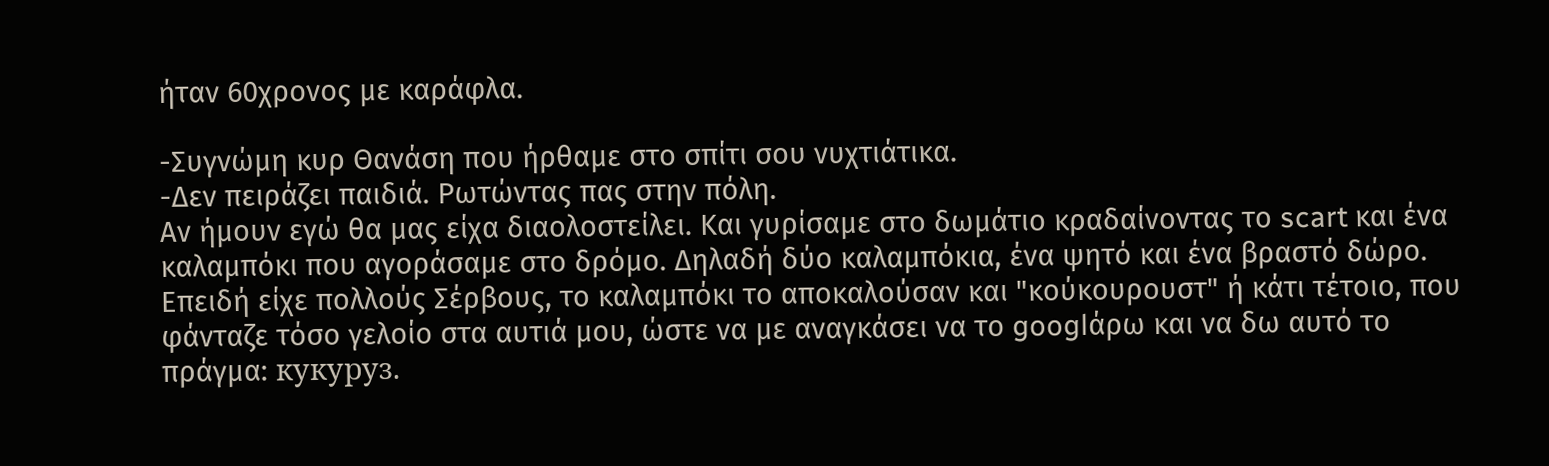ήταν 60χρονος με καράφλα.

-Συγνώμη κυρ Θανάση που ήρθαμε στο σπίτι σου νυχτιάτικα.
-Δεν πειράζει παιδιά. Ρωτώντας πας στην πόλη.
Αν ήμουν εγώ θα μας είχα διαολοστείλει. Και γυρίσαμε στο δωμάτιο κραδαίνοντας το scart και ένα καλαμπόκι που αγοράσαμε στο δρόμο. Δηλαδή δύο καλαμπόκια, ένα ψητό και ένα βραστό δώρο. Επειδή είχε πολλούς Σέρβους, το καλαμπόκι το αποκαλούσαν και "κούκουρουστ" ή κάτι τέτοιο, που φάνταζε τόσο γελοίο στα αυτιά μου, ώστε να με αναγκάσει να το googlάρω και να δω αυτό το πράγμα: кукуруз.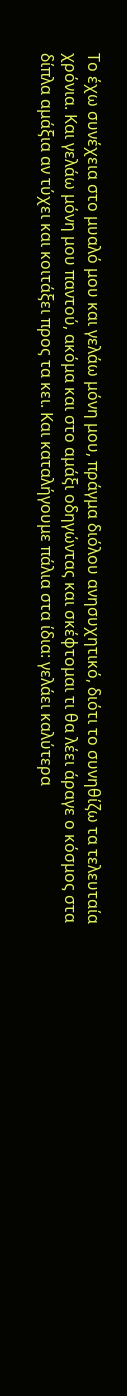Το έχω συνέχεια στο μυαλό μου και γελάω μόνη μου, πράγμα διόλου ανησυχητικό, διότι το συνηθίζω τα τελευταία χρόνια. Και γελάω μόνη μου παντού, ακόμα και στο αμάξι οδηγώντας και σκέφτομαι τι θα λέει άραγε ο κόσμος στα δίπλα αμάξια αν τύχει και κοιτάξει προς τα κει. Και καταλήγουμε πάλια στα ίδια: γελάει καλύτερα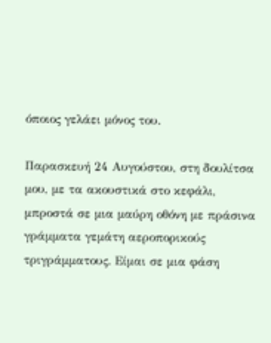όποιος γελάει μόνος του.

Παρασκευή 24 Αυγούστου, στη δουλίτσα μου, με τα ακουστικά στο κεφάλι, μπροστά σε μια μαύρη οθόνη με πράσινα γράμματα γεμάτη αεροπορικούς τριγράμματους. Είμαι σε μια φάση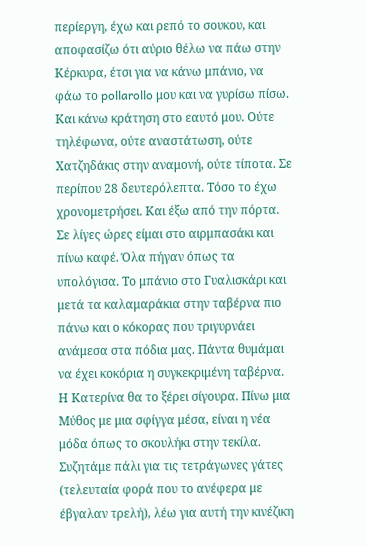περίεργη, έχω και ρεπό το σουκου, και αποφασίζω ότι αύριο θέλω να πάω στην Κέρκυρα, έτσι για να κάνω μπάνιο, να φάω το pollarollo μου και να γυρίσω πίσω. Και κάνω κράτηση στο εαυτό μου. Ούτε τηλέφωνα, ούτε αναστάτωση, ούτε Χατζηδάκις στην αναμονή, ούτε τίποτα. Σε περίπου 28 δευτερόλεπτα. Τόσο το έχω χρονομετρήσει. Και έξω από την πόρτα. Σε λίγες ώρες είμαι στο αιρμπασάκι και πίνω καφέ. Όλα πήγαν όπως τα υπολόγισα. Το μπάνιο στο Γυαλισκάρι και μετά τα καλαμαράκια στην ταβέρνα πιο πάνω και ο κόκορας που τριγυρνάει ανάμεσα στα πόδια μας. Πάντα θυμάμαι να έχει κοκόρια η συγκεκριμένη ταβέρνα. Η Κατερίνα θα το ξέρει σίγουρα. Πίνω μια Μύθος με μια σφίγγα μέσα, είναι η νέα μόδα όπως το σκουλήκι στην τεκίλα. Συζητάμε πάλι για τις τετράγωνες γάτες (τελευταία φορά που το ανέφερα με έβγαλαν τρελή), λέω για αυτή την κινέζικη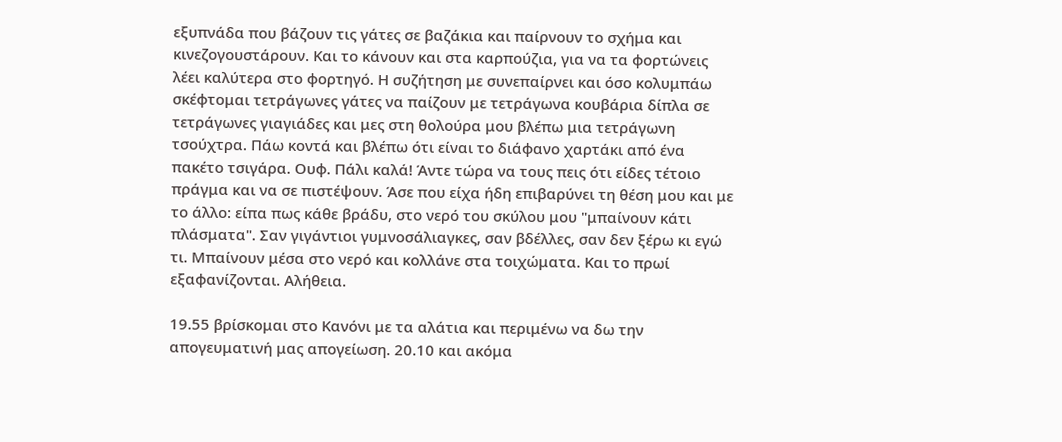εξυπνάδα που βάζουν τις γάτες σε βαζάκια και παίρνουν το σχήμα και κινεζογουστάρουν. Και το κάνουν και στα καρπούζια, για να τα φορτώνεις λέει καλύτερα στο φορτηγό. Η συζήτηση με συνεπαίρνει και όσο κολυμπάω σκέφτομαι τετράγωνες γάτες να παίζουν με τετράγωνα κουβάρια δίπλα σε τετράγωνες γιαγιάδες και μες στη θολούρα μου βλέπω μια τετράγωνη τσούχτρα. Πάω κοντά και βλέπω ότι είναι το διάφανο χαρτάκι από ένα πακέτο τσιγάρα. Ουφ. Πάλι καλά! Άντε τώρα να τους πεις ότι είδες τέτοιο πράγμα και να σε πιστέψουν. Άσε που είχα ήδη επιβαρύνει τη θέση μου και με το άλλο: είπα πως κάθε βράδυ, στο νερό του σκύλου μου "μπαίνουν κάτι πλάσματα". Σαν γιγάντιοι γυμνοσάλιαγκες, σαν βδέλλες, σαν δεν ξέρω κι εγώ τι. Μπαίνουν μέσα στο νερό και κολλάνε στα τοιχώματα. Και το πρωί εξαφανίζονται. Αλήθεια.

19.55 βρίσκομαι στο Κανόνι με τα αλάτια και περιμένω να δω την απογευματινή μας απογείωση. 20.10 και ακόμα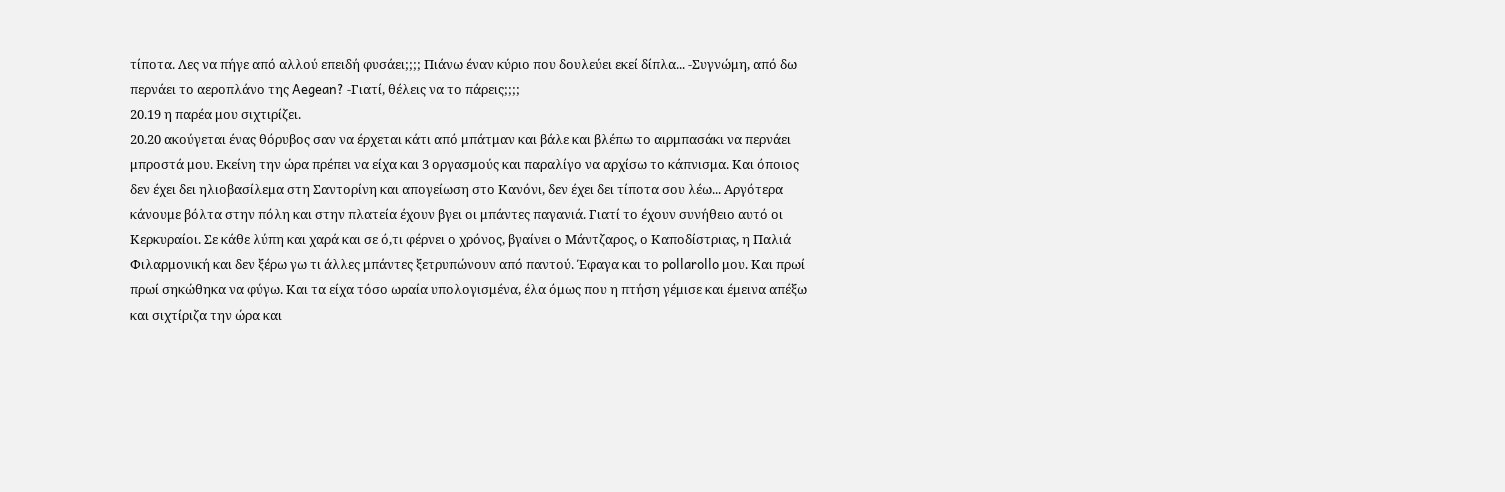τίποτα. Λες να πήγε από αλλού επειδή φυσάει;;;; Πιάνω έναν κύριο που δουλεύει εκεί δίπλα... -Συγνώμη, από δω περνάει το αεροπλάνο της Aegean? -Γιατί, θέλεις να το πάρεις;;;;
20.19 η παρέα μου σιχτιρίζει.
20.20 ακούγεται ένας θόρυβος σαν να έρχεται κάτι από μπάτμαν και βάλε και βλέπω το αιρμπασάκι να περνάει μπροστά μου. Εκείνη την ώρα πρέπει να είχα και 3 οργασμούς και παραλίγο να αρχίσω το κάπνισμα. Και όποιος δεν έχει δει ηλιοβασίλεμα στη Σαντορίνη και απογείωση στο Κανόνι, δεν έχει δει τίποτα σου λέω... Αργότερα κάνουμε βόλτα στην πόλη και στην πλατεία έχουν βγει οι μπάντες παγανιά. Γιατί το έχουν συνήθειο αυτό οι Κερκυραίοι. Σε κάθε λύπη και χαρά και σε ό,τι φέρνει ο χρόνος, βγαίνει ο Μάντζαρος, ο Καποδίστριας, η Παλιά Φιλαρμονική και δεν ξέρω γω τι άλλες μπάντες ξετρυπώνουν από παντού. Έφαγα και το pollarollo μου. Και πρωί πρωί σηκώθηκα να φύγω. Και τα είχα τόσο ωραία υπολογισμένα, έλα όμως που η πτήση γέμισε και έμεινα απέξω και σιχτίριζα την ώρα και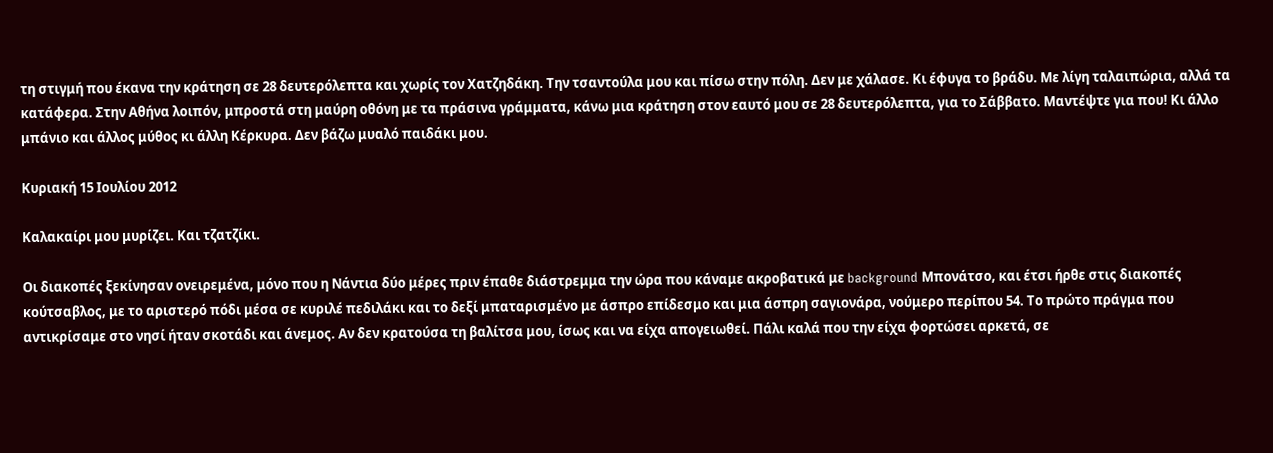τη στιγμή που έκανα την κράτηση σε 28 δευτερόλεπτα και χωρίς τον Χατζηδάκη. Την τσαντούλα μου και πίσω στην πόλη. Δεν με χάλασε. Κι έφυγα το βράδυ. Με λίγη ταλαιπώρια, αλλά τα κατάφερα. Στην Αθήνα λοιπόν, μπροστά στη μαύρη οθόνη με τα πράσινα γράμματα, κάνω μια κράτηση στον εαυτό μου σε 28 δευτερόλεπτα, για το Σάββατο. Μαντέψτε για που! Κι άλλο μπάνιο και άλλος μύθος κι άλλη Κέρκυρα. Δεν βάζω μυαλό παιδάκι μου.

Κυριακή 15 Ιουλίου 2012

Καλακαίρι μου μυρίζει. Και τζατζίκι.

Οι διακοπές ξεκίνησαν ονειρεμένα, μόνο που η Νάντια δύο μέρες πριν έπαθε διάστρεμμα την ώρα που κάναμε ακροβατικά με background Μπονάτσο, και έτσι ήρθε στις διακοπές κούτσαβλος, με το αριστερό πόδι μέσα σε κυριλέ πεδιλάκι και το δεξί μπαταρισμένο με άσπρο επίδεσμο και μια άσπρη σαγιονάρα, νούμερο περίπου 54. Το πρώτο πράγμα που αντικρίσαμε στο νησί ήταν σκοτάδι και άνεμος. Αν δεν κρατούσα τη βαλίτσα μου, ίσως και να είχα απογειωθεί. Πάλι καλά που την είχα φορτώσει αρκετά, σε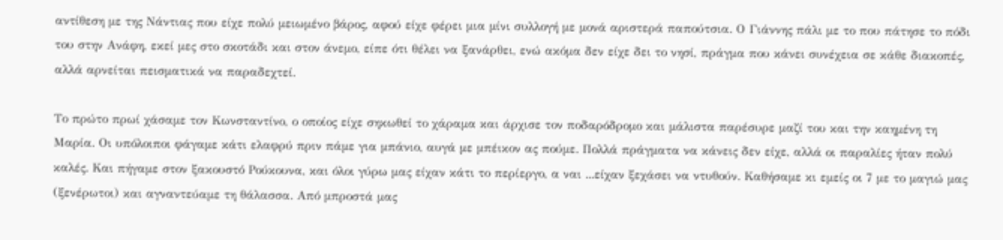αντίθεση με της Νάντιας που είχε πολύ μειωμένο βάρος, αφού είχε φέρει μια μίνι συλλογή με μονά αριστερά παπούτσια. Ο Γιάννης πάλι με το που πάτησε το πόδι του στην Ανάφη, εκεί μες στο σκοτάδι και στον άνεμο, είπε ότι θέλει να ξανάρθει, ενώ ακόμα δεν είχε δει το νησί, πράγμα που κάνει συνέχεια σε κάθε διακοπές, αλλά αρνείται πεισματικά να παραδεχτεί.

Το πρώτο πρωί χάσαμε τον Κωνσταντίνο, ο οποίος είχε σηκωθεί το χάραμα και άρχισε τον ποδαρόδρομο και μάλιστα παρέσυρε μαζί του και την καημένη τη Μαρία. Οι υπόλοιποι φάγαμε κάτι ελαφρύ πριν πάμε για μπάνιο, αυγά με μπέικον ας πούμε. Πολλά πράγματα να κάνεις δεν είχε, αλλά οι παραλίες ήταν πολύ καλές. Και πήγαμε στον ξακουστό Ρούκουνα, και όλοι γύρω μας είχαν κάτι το περίεργο, α ναι ...είχαν ξεχάσει να ντυθούν. Καθήσαμε κι εμείς οι 7 με το μαγιώ μας (ξενέρωτοι) και αγναντεύαμε τη θάλασσα. Από μπροστά μας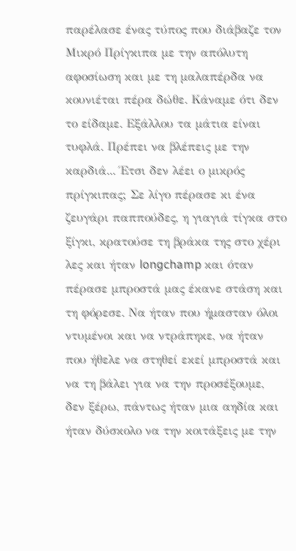παρέλασε ένας τύπος που διάβαζε τον Μικρό Πρίγκιπα με την απόλυτη αφοσίωση και με τη μαλαπέρδα να κουνιέται πέρα δώθε. Κάναμε ότι δεν το είδαμε. Εξάλλου τα μάτια είναι τυφλά. Πρέπει να βλέπεις με την καρδιά... Έτσι δεν λέει ο μικρός πρίγκιπας; Σε λίγο πέρασε κι ένα ζευγάρι παππούδες, η γιαγιά τίγκα στο ξίγκι, κρατούσε τη βράκα της στο χέρι λες και ήταν longchamp και όταν πέρασε μπροστά μας έκανε στάση και τη φόρεσε. Να ήταν που ήμασταν όλοι ντυμένοι και να ντράπηκε, να ήταν που ήθελε να στηθεί εκεί μπροστά και να τη βάλει για να την προσέξουμε, δεν ξέρω, πάντως ήταν μια αηδία και ήταν δύσκολο να την κοιτάξεις με την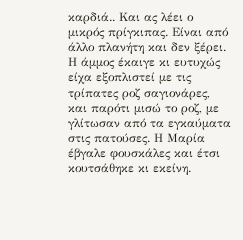καρδιά.. Και ας λέει ο μικρός πρίγκιπας. Είναι από άλλο πλανήτη και δεν ξέρει. Η άμμος έκαιγε κι ευτυχώς είχα εξοπλιστεί με τις τρίπατες ροζ σαγιονάρες, και παρότι μισώ το ροζ, με γλίτωσαν από τα εγκαύματα στις πατούσες. Η Μαρία έβγαλε φουσκάλες και έτσι κουτσάθηκε κι εκείνη.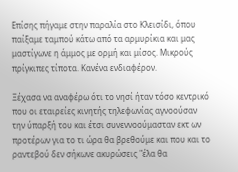Επίσης πήγαμε στην παραλία στο Κλεισίδι, όπου παίξαμε ταμπού κάτω από τα αρμυρίκια και μας μαστίγωνε η άμμος με ορμή και μίσος. Μικρούς πρίγκιπες τίποτα. Κανένα ενδιαφέρον.

Ξέχασα να αναφέρω ότι το νησί ήταν τόσο κεντρικό που οι εταιρείες κινητής τηλεφωνίας αγνοούσαν την ύπαρξή του και έτσι συνεννοούμασταν εκτ ων προτέρων για το τι ώρα θα βρεθούμε και που και το ραντεβού δεν σήκωνε ακυρώσεις "έλα θα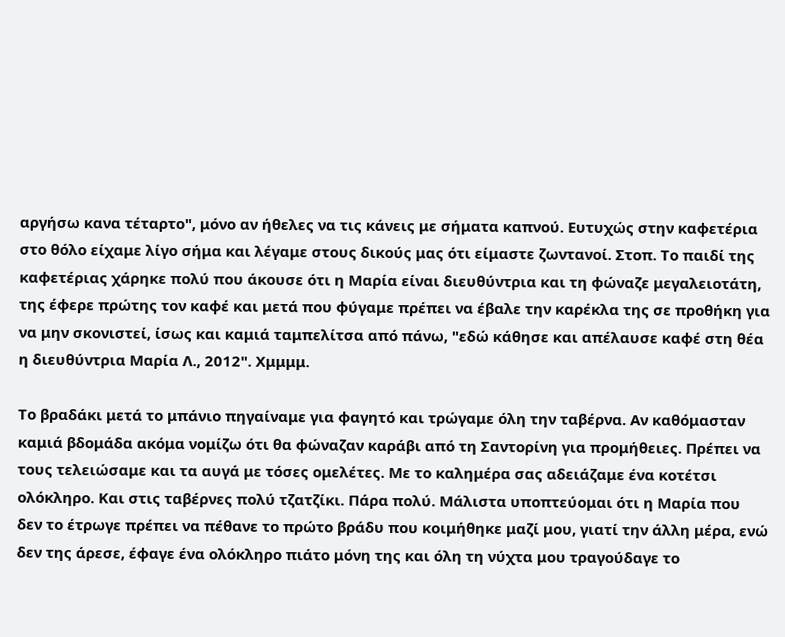αργήσω κανα τέταρτο", μόνο αν ήθελες να τις κάνεις με σήματα καπνού. Ευτυχώς στην καφετέρια στο θόλο είχαμε λίγο σήμα και λέγαμε στους δικούς μας ότι είμαστε ζωντανοί. Στοπ. Το παιδί της καφετέριας χάρηκε πολύ που άκουσε ότι η Μαρία είναι διευθύντρια και τη φώναζε μεγαλειοτάτη, της έφερε πρώτης τον καφέ και μετά που φύγαμε πρέπει να έβαλε την καρέκλα της σε προθήκη για να μην σκονιστεί, ίσως και καμιά ταμπελίτσα από πάνω, "εδώ κάθησε και απέλαυσε καφέ στη θέα η διευθύντρια Μαρία Λ., 2012". Χμμμμ.

Το βραδάκι μετά το μπάνιο πηγαίναμε για φαγητό και τρώγαμε όλη την ταβέρνα. Αν καθόμασταν καμιά βδομάδα ακόμα νομίζω ότι θα φώναζαν καράβι από τη Σαντορίνη για προμήθειες. Πρέπει να τους τελειώσαμε και τα αυγά με τόσες ομελέτες. Με το καλημέρα σας αδειάζαμε ένα κοτέτσι ολόκληρο. Και στις ταβέρνες πολύ τζατζίκι. Πάρα πολύ. Μάλιστα υποπτεύομαι ότι η Μαρία που δεν το έτρωγε πρέπει να πέθανε το πρώτο βράδυ που κοιμήθηκε μαζί μου, γιατί την άλλη μέρα, ενώ δεν της άρεσε, έφαγε ένα ολόκληρο πιάτο μόνη της και όλη τη νύχτα μου τραγούδαγε το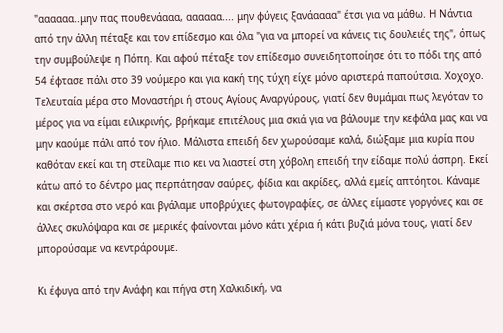"αααααα..μην πας πουθενάααα, αααααα.... μην φύγεις ξανάαααα" έτσι για να μάθω. Η Νάντια από την άλλη πέταξε και τον επίδεσμο και όλα "για να μπορεί να κάνεις τις δουλειές της", όπως την συμβούλεψε η Πόπη. Και αφού πέταξε τον επίδεσμο συνειδητοποίησε ότι το πόδι της από 54 έφτασε πάλι στο 39 νούμερο και για κακή της τύχη είχε μόνο αριστερά παπούτσια. Χοχοχο.
Τελευταία μέρα στο Μοναστήρι ή στους Αγίους Αναργύρους, γιατί δεν θυμάμαι πως λεγόταν το μέρος για να είμαι ειλικρινής, βρήκαμε επιτέλους μια σκιά για να βάλουμε την κεφάλα μας και να μην καούμε πάλι από τον ήλιο. Μάλιστα επειδή δεν χωρούσαμε καλά, διώξαμε μια κυρία που καθόταν εκεί και τη στείλαμε πιο κει να λιαστεί στη χόβολη επειδή την είδαμε πολύ άσπρη. Εκεί κάτω από το δέντρο μας περπάτησαν σαύρες, φίδια και ακρίδες, αλλά εμείς απτόητοι. Κάναμε και σκέρτσα στο νερό και βγάλαμε υποβρύχιες φωτογραφίες, σε άλλες είμαστε γοργόνες και σε άλλες σκυλόψαρα και σε μερικές φαίνονται μόνο κάτι χέρια ή κάτι βυζιά μόνα τους, γιατί δεν μπορούσαμε να κεντράρουμε.

Κι έφυγα από την Ανάφη και πήγα στη Χαλκιδική, να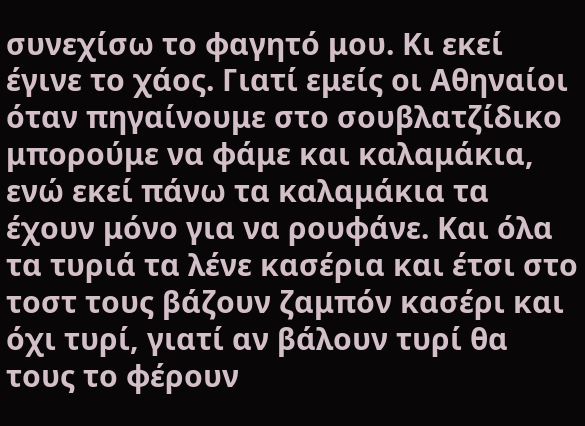συνεχίσω το φαγητό μου. Κι εκεί έγινε το χάος. Γιατί εμείς οι Αθηναίοι όταν πηγαίνουμε στο σουβλατζίδικο μπορούμε να φάμε και καλαμάκια, ενώ εκεί πάνω τα καλαμάκια τα έχουν μόνο για να ρουφάνε. Και όλα τα τυριά τα λένε κασέρια και έτσι στο τοστ τους βάζουν ζαμπόν κασέρι και όχι τυρί, γιατί αν βάλουν τυρί θα τους το φέρουν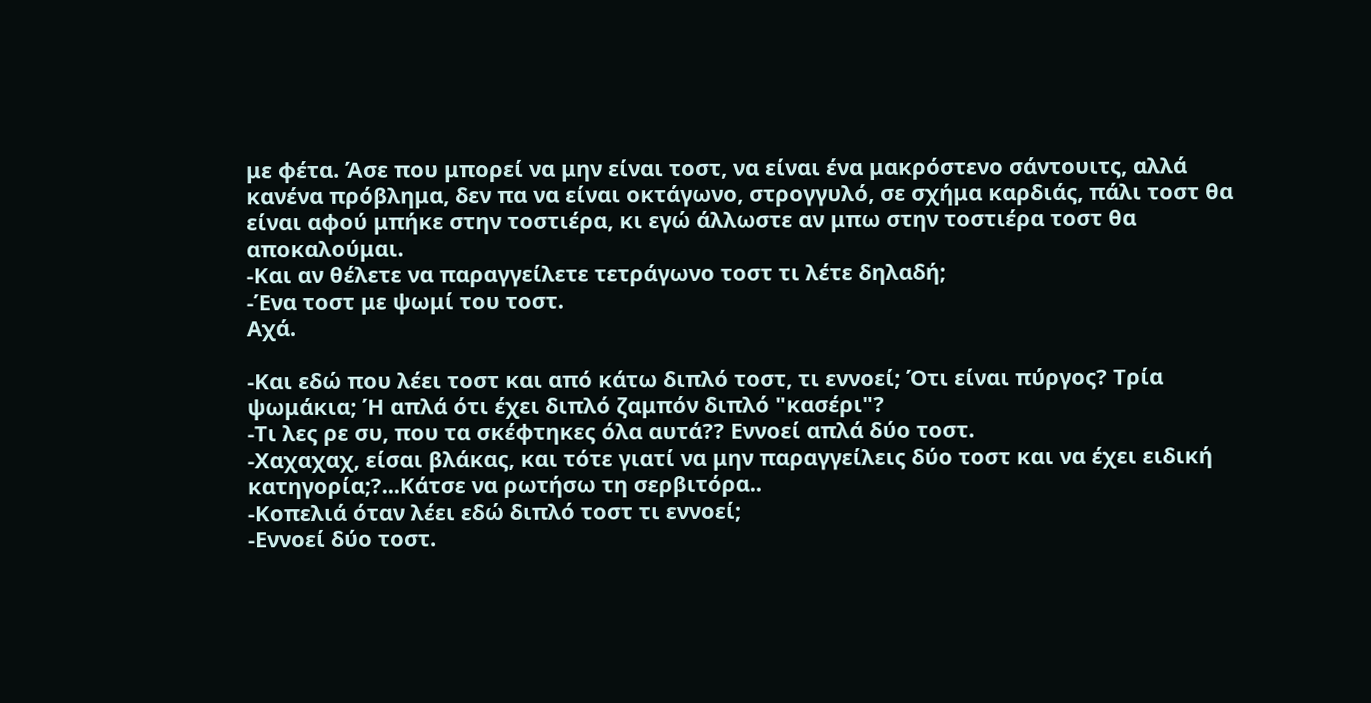με φέτα. Άσε που μπορεί να μην είναι τοστ, να είναι ένα μακρόστενο σάντουιτς, αλλά κανένα πρόβλημα, δεν πα να είναι οκτάγωνο, στρογγυλό, σε σχήμα καρδιάς, πάλι τοστ θα είναι αφού μπήκε στην τοστιέρα, κι εγώ άλλωστε αν μπω στην τοστιέρα τοστ θα αποκαλούμαι.
-Και αν θέλετε να παραγγείλετε τετράγωνο τοστ τι λέτε δηλαδή;
-Ένα τοστ με ψωμί του τοστ.
Αχά.

-Και εδώ που λέει τοστ και από κάτω διπλό τοστ, τι εννοεί; Ότι είναι πύργος? Τρία ψωμάκια; Ή απλά ότι έχει διπλό ζαμπόν διπλό "κασέρι"?
-Τι λες ρε συ, που τα σκέφτηκες όλα αυτά?? Εννοεί απλά δύο τοστ.
-Χαχαχαχ, είσαι βλάκας, και τότε γιατί να μην παραγγείλεις δύο τοστ και να έχει ειδική κατηγορία;?...Κάτσε να ρωτήσω τη σερβιτόρα..
-Κοπελιά όταν λέει εδώ διπλό τοστ τι εννοεί;
-Εννοεί δύο τοστ.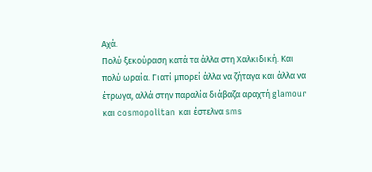Αχά.
Πολύ ξεκούραση κατά τα άλλα στη Χαλκιδική. Και πολύ ωραία. Γιατί μπορεί άλλα να ζήταγα και άλλα να έτρωγα, αλλά στην παραλία διάβαζα αραχτή glamour και cosmopolitan και έστελνα sms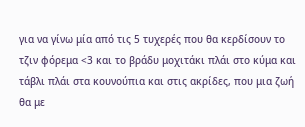για να γίνω μία από τις 5 τυχερές που θα κερδίσουν το τζιν φόρεμα <3 και το βράδυ μοχιτάκι πλάι στο κύμα και τάβλι πλάι στα κουνούπια και στις ακρίδες, που μια ζωή θα με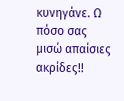κυνηγάνε. Ω πόσο σας μισώ απαίσιες ακρίδες!!